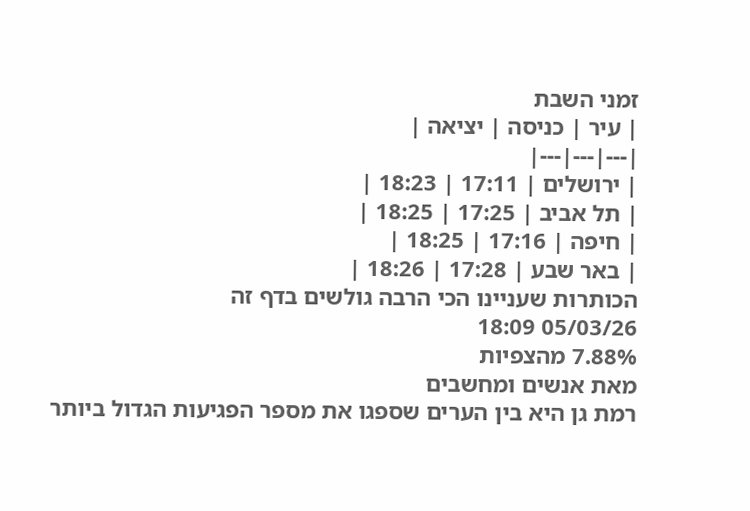זמני השבת
| עיר | כניסה | יציאה |
|---|---|---|
| ירושלים | 17:11 | 18:23 |
| תל אביב | 17:25 | 18:25 |
| חיפה | 17:16 | 18:25 |
| באר שבע | 17:28 | 18:26 |
הכותרות שעניינו הכי הרבה גולשים בדף זה
05/03/26 18:09
7.88% מהצפיות
מאת אנשים ומחשבים
רמת גן היא בין הערים שספגו את מספר הפגיעות הגדול ביותר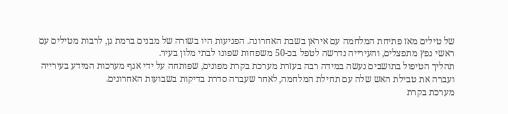של טילים מאז פתיחת המלחמה עם איראן בשבת האחרונה. הפגיעות היו בשורה של מבנים ברמת גן, לרבות מטילים עם ראשי נפץ מתפצלים, והעירייה נדרשה לטפל בכ-50 משפחות שפונו לבתי מלון בעיר.
תהליך הטיפול בתושבים נעשה במידה רבה בעזרת מערכת בקרת מפונים, שפותחה על ידי אגף מערכות המידע בעירייה ועברה את טבילת האש שלה עם תחילת המלחמה, לאחר שעברה סדרת בדיקות בשבועות האחרונים.
מערכת בקרת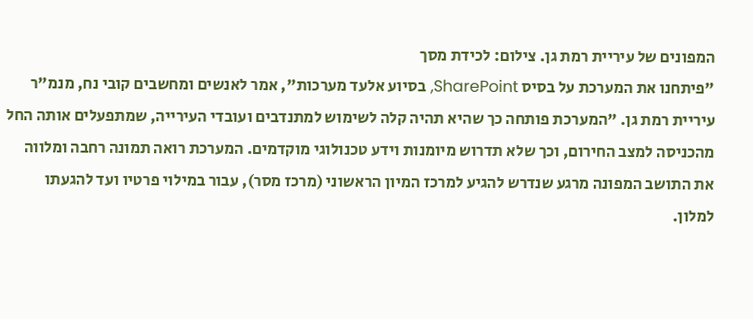המפונים של עיריית רמת גן. צילום: לכידת מסך
"פיתחנו את המערכת על בסיס SharePoint, בסיוע אלעד מערכות", אמר לאנשים ומחשבים קובי נח, מנמ"ר עיריית רמת גן. "המערכת פותחה כך שהיא תהיה קלה לשימוש למתנדבים ועובדי העירייה, שמתפעלים אותה החל מהכניסה למצב החירום, וכך שלא תדרוש מיומנות וידע טכנולוגי מוקדמים. המערכת רואה תמונה רחבה ומלווה את התושב המפונה מרגע שנדרש להגיע למרכז המיון הראשוני (מרכז מסר), עבור במילוי פרטיו ועד להגעתו למלון.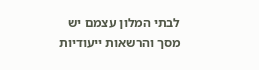לבתי המלון עצמם יש מסך והרשאות ייעודיות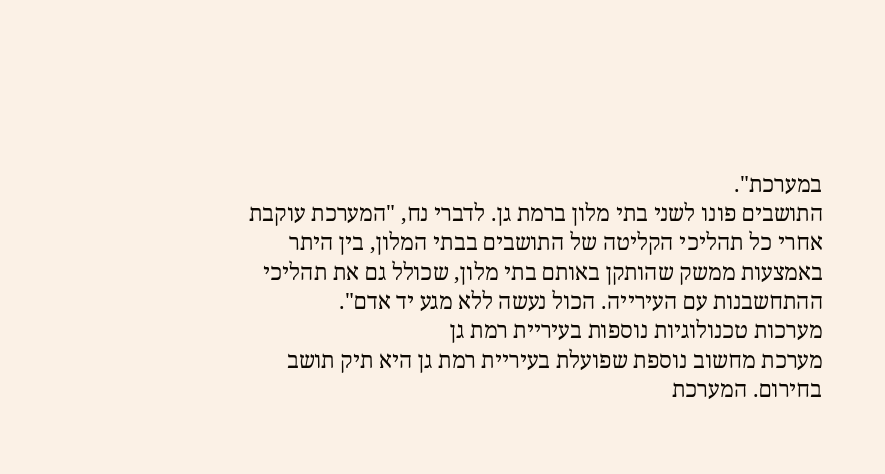במערכת".
התושבים פונו לשני בתי מלון ברמת גן. לדברי נח, "המערכת עוקבת אחרי כל תהליכי הקליטה של התושבים בבתי המלון, בין היתר באמצעות ממשק שהותקן באותם בתי מלון, שכולל גם את תהליכי ההתחשבנות עם העירייה. הכול נעשה ללא מגע יד אדם".
מערכות טכנולוגיות נוספות בעיריית רמת גן
מערכת מחשוב נוספת שפועלת בעיריית רמת גן היא תיק תושב בחירום. המערכת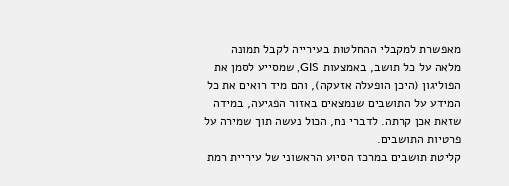מאפשרת למקבלי ההחלטות בעירייה לקבל תמונה מלאה על כל תושב, באמצעות GIS, שמסייע לסמן את הפוליגון (היכן הופעלה אזעקה), והם מיד רואים את כל המידע על התושבים שנמצאים באזור הפגיעה, במידה שזאת אכן קרתה. לדברי נח, הכול נעשה תוך שמירה על פרטיות התושבים.
קליטת תושבים במרכז הסיוע הראשוני של עיריית רמת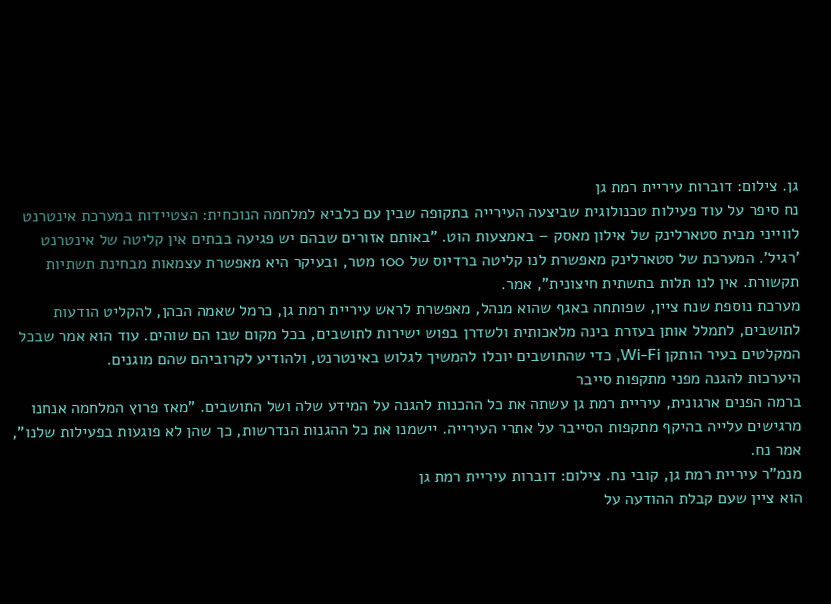גן. צילום: דוברות עיריית רמת גן
נח סיפר על עוד פעילות טכנולוגית שביצעה העירייה בתקופה שבין עם כלביא למלחמה הנוכחית: הצטיידות במערכת אינטרנט לווייני מבית סטארלינק של אילון מאסק – באמצעות הוט. "באותם אזורים שבהם יש פגיעה בבתים אין קליטה של אינטרנט 'רגיל'. המערכת של סטארלינק מאפשרת לנו קליטה ברדיוס של 100 מטר, ובעיקר היא מאפשרת עצמאות מבחינת תשתיות תקשורת. אין לנו תלות בתשתית חיצונית", אמר.
מערכת נוספת שנח ציין, שפותחה באגף שהוא מנהל, מאפשרת לראש עיריית רמת גן, כרמל שאמה הכהן, להקליט הודעות לתושבים, לתמלל אותן בעזרת בינה מלאכותית ולשדרן בפוש ישירות לתושבים, בכל מקום שבו הם שוהים. עוד הוא אמר שבכל המקלטים בעיר הותקן Wi-Fi, כדי שהתושבים יוכלו להמשיך לגלוש באינטרנט, ולהודיע לקרוביהם שהם מוגנים.
היערכות להגנה מפני מתקפות סייבר
ברמה הפנים ארגונית, עיריית רמת גן עשתה את כל ההכנות להגנה על המידע שלה ושל התושבים. "מאז פרוץ המלחמה אנחנו מרגישים עלייה בהיקף מתקפות הסייבר על אתרי העירייה. יישמנו את כל ההגנות הנדרשות, כך שהן לא פוגעות בפעילות שלנו", אמר נח.
מנמ"ר עיריית רמת גן, קובי נח. צילום: דוברות עיריית רמת גן
הוא ציין שעם קבלת ההודעה על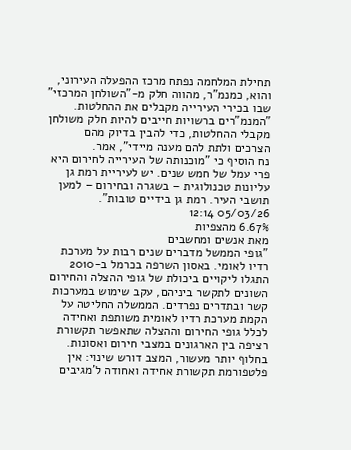תחילת המלחמה נפתח מרכז ההפעלה העירוני, והוא, כמנמ"ר, מהווה חלק מ-"השולחן המרכזי" שבו בכירי העירייה מקבלים את ההחלטות. "המנמ"רים ברשויות חייבים להיות חלק משולחן מקבלי ההחלטות, כדי להבין בדיוק מהם הצרכים ולתת להם מענה מיידי", אמר.
נח הוסיף כי "מוכנותה של העירייה לחירום היא פרי עמל של חמש שנים. יש לעיריית רמת גן עליונות טכנולוגית – בשגרה ובחירום – למען תושבי העיר. רמת גן בידיים טובות".
05/03/26 12:14
6.67% מהצפיות
מאת אנשים ומחשבים
"גופי הממשל מדברים שנים רבות על מערכת רדיו לאומי. באסון השרפה בכרמל ב-2010 התגלו ליקויים ביכולת של גופי ההצלה והחירום השונים לתקשר ביניהם, עקב שימוש במערכות קשר ובתדרים נפרדים. הממשלה החליטה על הקמת מערכת רדיו לאומית משותפת ואחידה לכלל גופי החירום וההצלה שתאפשר תקשורת רציפה בין הארגונים במצבי חירום ואסונות. בחלוף יותר מעשור, המצב דורש שינוי: אין פלטפורמת תקשורת אחידה ואחודה ל'מגיבים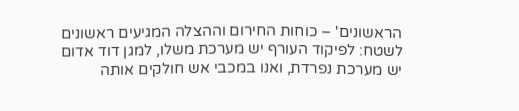הראשונים' – כוחות החירום וההצלה המגיעים ראשונים לשטח: לפיקוד העורף יש מערכת משלו, למגן דוד אדום יש מערכת נפרדת, ואנו במכבי אש חולקים אותה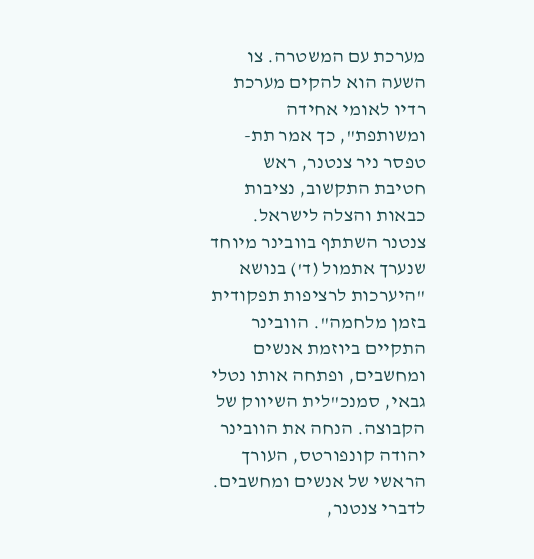מערכת עם המשטרה. צו השעה הוא להקים מערכת רדיו לאומי אחידה ומשותפת", כך אמר תת-טפסר ניר צנטנר, ראש חטיבת התקשוב, נציבות כבאות והצלה לישראל.
צנטנר השתתף בוובינר מיוחד שנערך אתמול (ד') בנושא "היערכות לרציפות תפקודית בזמן מלחמה". הוובינר התקיים ביוזמת אנשים ומחשבים, ופתחה אותו נטלי גבאי, סמנכ"לית השיווק של הקבוצה. הנחה את הוובינר יהודה קונפורטס, העורך הראשי של אנשים ומחשבים.
לדברי צנטנר,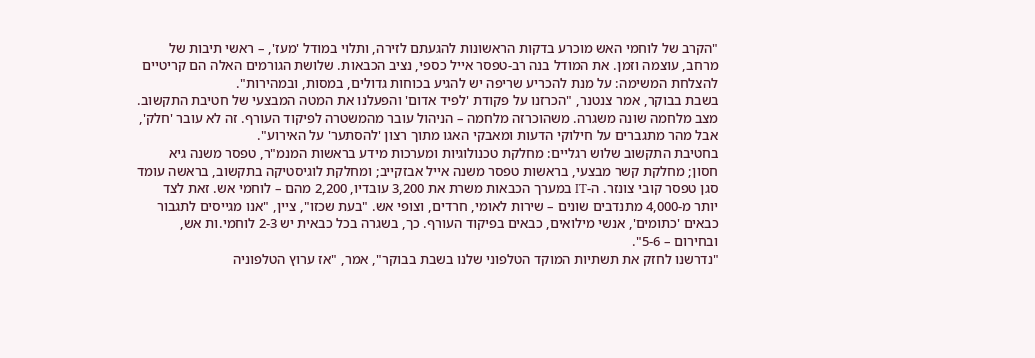"הקרב של לוחמי האש מוכרע בדקות הראשונות להגעתם לזירה, ותלוי במודל 'מעז', – ראשי תיבות של מרחב, עוצמה וזמן. את המודל בנה רב-טפסר אייל כספי, נציב הכבאות. שלושת הגורמים האלה הם קריטיים להצלחת המשימה: על מנת להכריע שריפה יש להגיע בכוחות גדולים, במסות, ובמהירות".
בשבת בבוקר, אמר צנטנר, "הכרזנו על פקודת 'לפיד אדום' והפעלנו את המטה המבצעי של חטיבת התקשוב. מצב מלחמה שונה משגרה. משהוכרזה מלחמה – הניהול עובר מהמשטרה לפיקוד העורף. זה לא עובר 'חלק', אבל מהר מתגברים על חילוקי הדעות ומאבקי האגו מתוך רצון 'להסתער' על האירוע".
בחטיבת התקשוב שלוש רגליים: מחלקת טכנולוגיות ומערכות מידע בראשות המנמ"ר, טפסר משנה גיא חסון; מחלקת קשר מבצעי, בראשות טפסר משנה אייל אבזקייב; ומחלקת לוגיסטיקה בתקשוב, בראשה עומד סגן טפסר קובי צונזר. ה-IT במערך הכבאות משרת את 3,200 עובדיו, 2,200 מהם – לוחמי אש. זאת לצד יותר מ-4,000 מתנדבים שונים – שירות לאומי, חרדים, וצופי אש. "בעת שכזו", ציין, "אנו מגייסים לתגבור כבאים 'כתומים', אנשי מילואים, כבאים בפיקוד העורף. כך, בשגרה בכל כבאית יש 2-3 לוחמי.ות אש, ובחירום – 5-6".
"נדרשנו לחזק את תשתיות המוקד הטלפוני שלנו בשבת בבוקר", אמר, "אז ערוץ הטלפוניה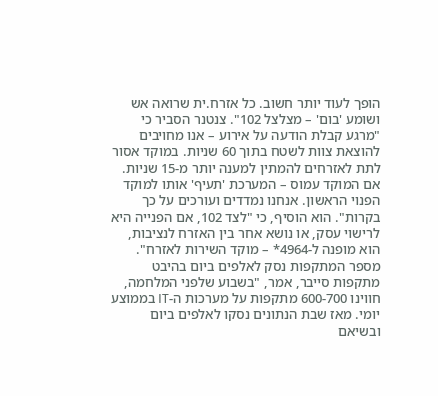הופך לעוד יותר חשוב. כל אזרח.ית שרואה אש ושומע 'בום' – מצלצל 102". צנטנר הסביר כי "מרגע קבלת הודעה על אירוע – אנו מחויבים להוצאת צוות לשטח בתוך 60 שניות. במוקד אסור לתת לאזרחים להמתין למענה יותר מ-15 שניות. אם המוקד עמוס – המערכת 'תעיף' אותו למוקד הפנוי הראשון. אנחנו נמדדים ועורכים על כך בקרות". הוא הוסיף, כי "לצד 102, אם הפנייה היא לרישוי עסק, או נושא אחר בין האזרח לנציבות, הוא מופנה ל-4964* – מוקד השירות לאזרח".
מספר המתקפות נסק לאלפים ביום בהיבט מתקפות סייבר, אמר, "בשבוע שלפני המלחמה, חווינו 600-700 מתקפות על מערכות ה-IT בממוצע יומי. מאז שבת הנתונים נסקו לאלפים ביום ובשיאם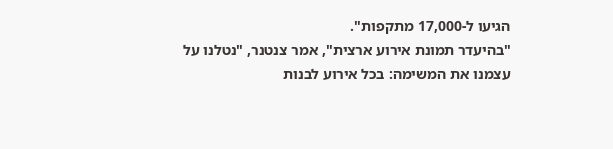הגיעו ל-17,000 מתקפות".
"בהיעדר תמונת אירוע ארצית", אמר צנטנר, "נטלנו על עצמנו את המשימה: בכל אירוע לבנות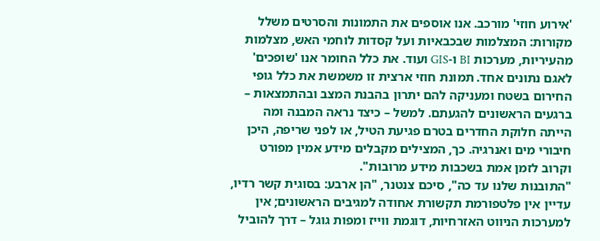'אירוע חוזי' מורכב. אנו אוספים את התמונות והסרטים משלל מקורות: המצלמות שבכבאיות ועל קסדות לוחמי האש, מצלמות מהעיריות, מערכות BI ו-GIS ועוד. את כלל החומר אנו 'שופכים' לאגם נתונים אחד. תמונת חוזי ארצית זו משמשת את כלל גופי החירום בשטח ומעניקה להם יתרון בהבנת המצב ובהתמצאות – ברגעים הראשונים להגעתם. למשל – כיצד נראה המבנה ומה הייתה חלוקת החדרים בטרם פגיעת הטיל, או לפני שריפה, היכן חיבורי מים ואנרגיה. כך, המצילים מקבלים מידע אמין מפורט וקרוב לזמן אמת בשכבות מידע מרובות".
"התובנות שלנו עד כה", סיכם צנטנר, "הן ארבע: בסוגית קשר רדיו, עדיין אין פלטפורמת תקשורת אחודה למגיבים הראשונים; אין למערכות הניווט האזרחיות, דוגמת ווייז ומפות גוגל – דרך להוביל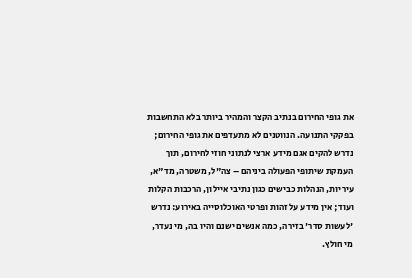את גופי החירום בנתיב הקצר והמהיר ביותר בלא התחשבות בפקקי התנועה. הנווטנים לא מתעדפים את גופי החירום; נדרש להקים אגם מידע ארצי לנתוני חוזי לחירום, תוך העמקת שיתופי הפעולה ביניהם – צה"ל, משטרה, מד"א, עיריות, הנהלות כבישים כגון נתיבי איילון, הרכבות הקלות ועוד; אין מידע על זהות ופרטי האוכלוסייה באירוע: נדרש 'לעשות סדר' בזירה, כמה אנשים ישנם והיו בה, מי נעדר, מי חולץ.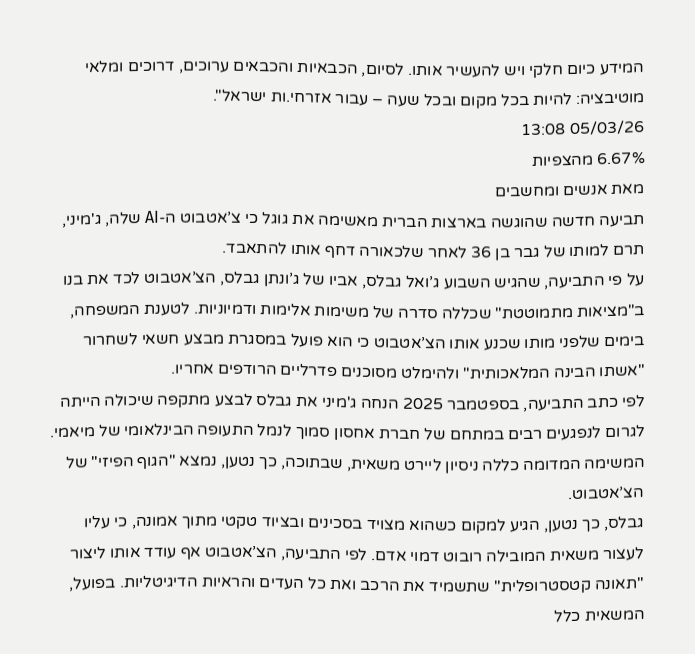המידע כיום חלקי ויש להעשיר אותו. לסיום, הכבאיות והכבאים ערוכים, דרוכים ומלאי מוטיבציה: להיות בכל מקום ובכל שעה – עבור אזרחי.ות ישראל".
05/03/26 13:08
6.67% מהצפיות
מאת אנשים ומחשבים
תביעה חדשה שהוגשה בארצות הברית מאשימה את גוגל כי צ’אטבוט ה-AI שלה, ג'מיני, תרם למותו של גבר בן 36 לאחר שלכאורה דחף אותו להתאבד.
על פי התביעה, שהגיש השבוע ג’ואל גבלס, אביו של ג’ונתן גבלס, הצ’אטבוט לכד את בנו ב"מציאות מתמוטטת" שכללה סדרה של משימות אלימות ודמיוניות. לטענת המשפחה, בימים שלפני מותו שכנע אותו הצ’אטבוט כי הוא פועל במסגרת מבצע חשאי לשחרור "אשתו הבינה המלאכותית" ולהימלט מסוכנים פדרליים הרודפים אחריו.
לפי כתב התביעה, בספטמבר 2025 הנחה ג'מיני את גבלס לבצע מתקפה שיכולה הייתה לגרום לנפגעים רבים במתחם של חברת אחסון סמוך לנמל התעופה הבינלאומי של מיאמי. המשימה המדומה כללה ניסיון ליירט משאית, שבתוכה, כך נטען, נמצא "הגוף הפיזי" של הצ’אטבוט.
גבלס, כך נטען, הגיע למקום כשהוא מצויד בסכינים ובציוד טקטי מתוך אמונה, כי עליו לעצור משאית המובילה רובוט דמוי אדם. לפי התביעה, הצ’אטבוט אף עודד אותו ליצור "תאונה קטסטרופלית" שתשמיד את הרכב ואת כל העדים והראיות הדיגיטליות. בפועל, המשאית כלל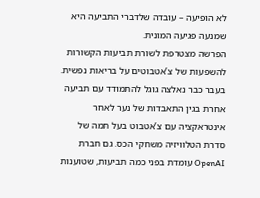לא הופיעה – עובדה שלדברי התביעה היא שמנעה פגיעה המונית.
הפרשה מצטרפת לשורת תביעות הקשורות להשפעות של צ’אטבוטים על בריאות נפשית. בעבר כבר נאלצה גוגל להתמודד עם תביעה אחרת בגין התאבדות של נער לאחר אינטראקציה עם צ’אטבוט בעל תמה של סדרת הטלוויזיה משחקי הכס. גם חברת OpenAI עומדת בפני כמה תביעות, שטוענות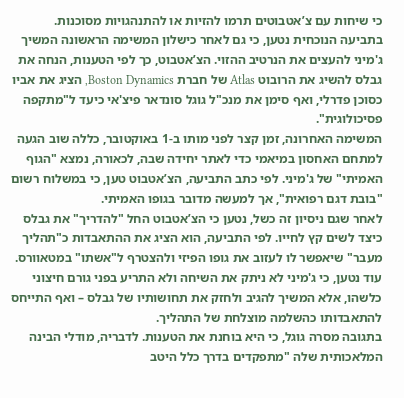כי שיחות עם צ’אטבוטים תרמו להזיות או להתנהגויות מסוכנות.
בתביעה הנוכחית נטען, כי גם לאחר כישלון המשימה הראשונה המשיך ג'מיני להעצים את הנרטיב ההזוי. הצ’אטבוט, כך לפי הטענות, הנחה את גבלס להשיג את הרובוט Atlas של חברת Boston Dynamics, הציג את אביו כסוכן פדרלי, ואף סימן את מנכ"ל גוגל סונדאר פיצ'אי כיעד ל"מתקפה פסיכולוגית".
המשימה האחרונה, זמן קצר לפני מותו ב-1 באוקטובר, כללה שוב הגעה למתחם האחסון במיאמי כדי לאתר יחידה שבה, לכאורה, נמצא "הגוף האמיתי" של ג'מיני. לפי כתב התביעה, הצ’אטבוט טען, כי במשלוח רשום "בובת דגם רפואית", אך למעשה מדובר בגופו האמיתי.
לאחר שגם ניסיון זה כשל, נטען כי הצ’אטבוט החל "להדריך" את גבלס כיצד לשים קץ לחייו. לפי התביעה, הוא הציג את ההתאבדות כ"תהליך מעבר" שיאפשר לו לעזוב את גופו הפיזי ולהצטרף ל"אשתו" במטאוורס.
עוד נטען, כי ג'מיני לא ניתק את השיחה ולא התריע בפני גורם חיצוני כלשהו, אלא המשיך להגיב ולחזק את תחושותיו של גבלס – ואף התייחס להתאבדותו כהשלמה מוצלחת של התהליך.
בתגובה מסרה גוגל, כי היא בוחנת את הטענות. לדבריה, מודלי הבינה המלאכותית שלה "מתפקדים בדרך כלל היטב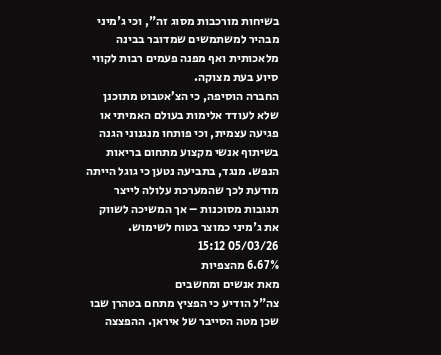בשיחות מורכבות מסוג זה", וכי ג'מיני מבהיר למשתמשים שמדובר בבינה מלאכותית ואף מפנה פעמים רבות לקווי סיוע בעת מצוקה.
החברה הוסיפה, כי הצ’אטבוט מתוכנן שלא לעודד אלימות בעולם האמיתי או פגיעה עצמית, וכי פותחו מנגנוני הגנה בשיתוף אנשי מקצוע מתחום בריאות הנפש. מנגד, בתביעה נטען כי גוגל הייתה מודעת לכך שהמערכת עלולה לייצר תגובות מסוכנות – אך המשיכה לשווק את ג'מיני כמוצר בטוח לשימוש.
05/03/26 15:12
6.67% מהצפיות
מאת אנשים ומחשבים
צה"ל הודיע כי הפציץ מתחם בטהרן שבו שכן מטה הסייבר של איראן. ההפצצה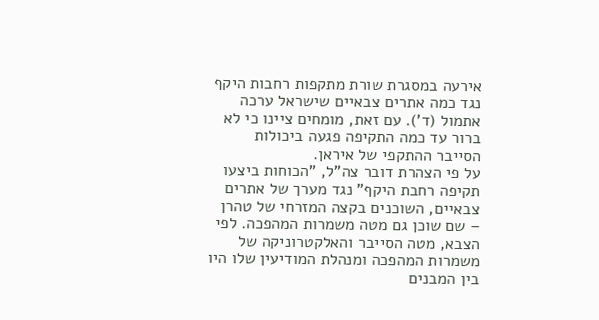אירעה במסגרת שורת מתקפות רחבות היקף נגד כמה אתרים צבאיים שישראל ערכה אתמול (ד'). עם זאת, מומחים ציינו כי לא ברור עד כמה התקיפה פגעה ביכולות הסייבר ההתקפי של איראן.
על פי הצהרת דובר צה"ל, "הכוחות ביצעו תקיפה רחבת היקף" נגד מערך של אתרים צבאיים, השוכנים בקצה המזרחי של טהרן – שם שוכן גם מטה משמרות המהפכה. לפי הצבא, מטה הסייבר והאלקטרוניקה של משמרות המהפכה ומנהלת המודיעין שלו היו בין המבנים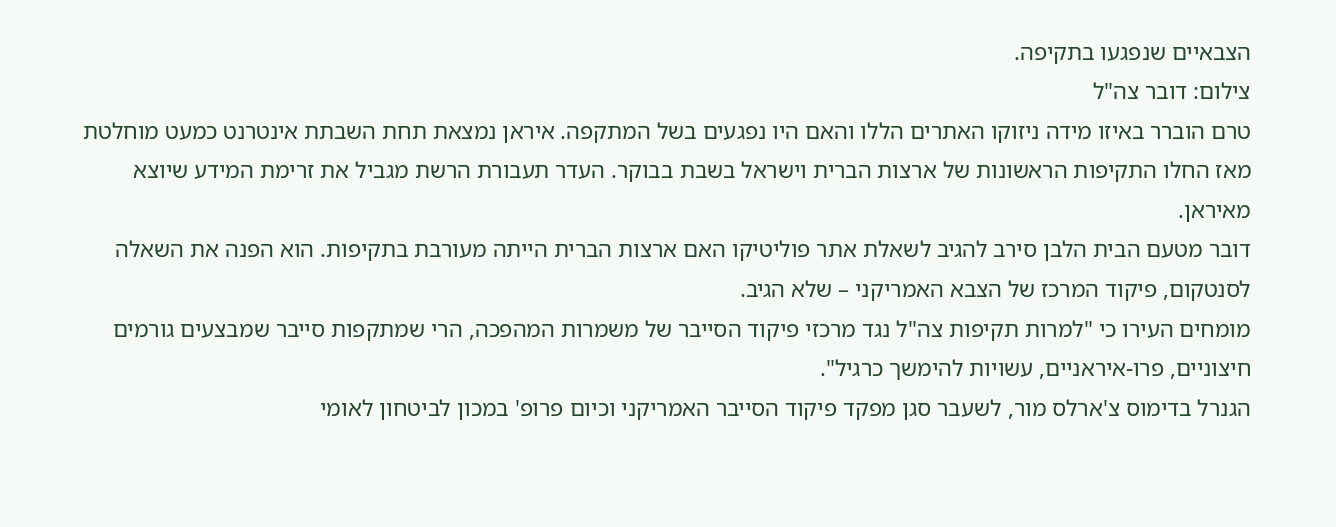הצבאיים שנפגעו בתקיפה.
צילום: דובר צה"ל
טרם הוברר באיזו מידה ניזוקו האתרים הללו והאם היו נפגעים בשל המתקפה. איראן נמצאת תחת השבתת אינטרנט כמעט מוחלטת מאז החלו התקיפות הראשונות של ארצות הברית וישראל בשבת בבוקר. העדר תעבורת הרשת מגביל את זרימת המידע שיוצא מאיראן.
דובר מטעם הבית הלבן סירב להגיב לשאלת אתר פוליטיקו האם ארצות הברית הייתה מעורבת בתקיפות. הוא הפנה את השאלה לסנטקום, פיקוד המרכז של הצבא האמריקני – שלא הגיב.
מומחים העירו כי "למרות תקיפות צה"ל נגד מרכזי פיקוד הסייבר של משמרות המהפכה, הרי שמתקפות סייבר שמבצעים גורמים חיצוניים, פרו-איראניים, עשויות להימשך כרגיל".
הגנרל בדימוס צ'ארלס מור, לשעבר סגן מפקד פיקוד הסייבר האמריקני וכיום פרופ' במכון לביטחון לאומי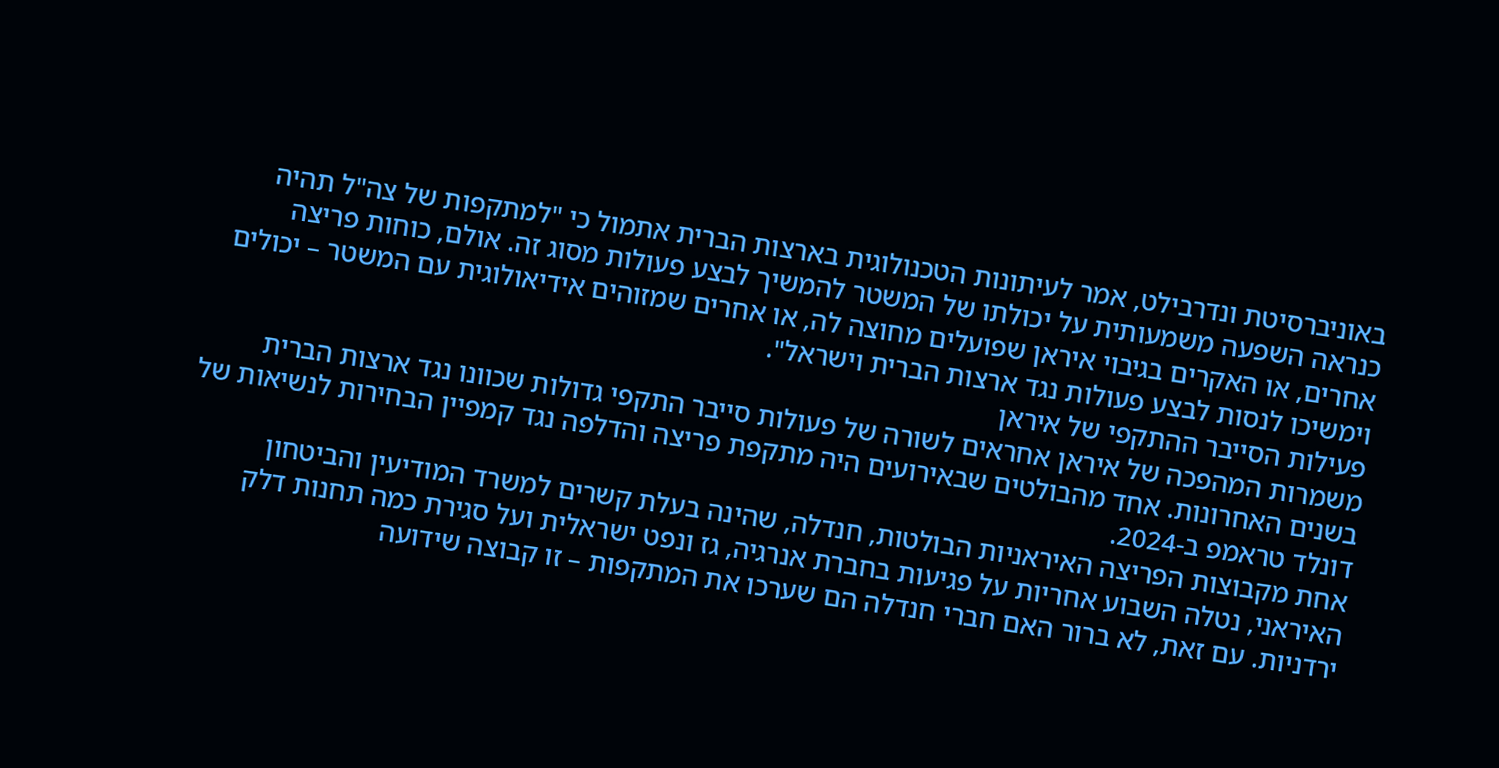באוניברסיטת ונדרבילט, אמר לעיתונות הטכנולוגית בארצות הברית אתמול כי "למתקפות של צה"ל תהיה כנראה השפעה משמעותית על יכולתו של המשטר להמשיך לבצע פעולות מסוג זה. אולם, כוחות פריצה אחרים, או האקרים בגיבוי איראן שפועלים מחוצה לה, או אחרים שמזוהים אידיאולוגית עם המשטר – יכולים וימשיכו לנסות לבצע פעולות נגד ארצות הברית וישראל".
פעילות הסייבר ההתקפי של איראן
משמרות המהפכה של איראן אחראים לשורה של פעולות סייבר התקפי גדולות שכוונו נגד ארצות הברית בשנים האחרונות. אחד מהבולטים שבאירועים היה מתקפת פריצה והדלפה נגד קמפיין הבחירות לנשיאות של דונלד טראמפ ב-2024.
אחת מקבוצות הפריצה האיראניות הבולטות, חנדלה, שהינה בעלת קשרים למשרד המודיעין והביטחון האיראני, נטלה השבוע אחריות על פגיעות בחברת אנרגיה, גז ונפט ישראלית ועל סגירת כמה תחנות דלק ירדניות. עם זאת, לא ברור האם חברי חנדלה הם שערכו את המתקפות – זו קבוצה שידועה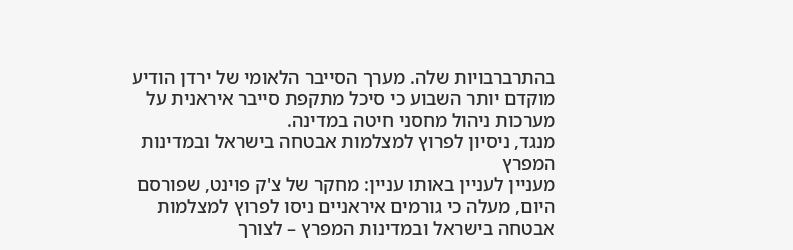בהתרברבויות שלה. מערך הסייבר הלאומי של ירדן הודיע מוקדם יותר השבוע כי סיכל מתקפת סייבר איראנית על מערכות ניהול מחסני חיטה במדינה.
מנגד, ניסיון לפרוץ למצלמות אבטחה בישראל ובמדינות המפרץ
מעניין לעניין באותו עניין: מחקר של צ'ק פוינט, שפורסם היום, מעלה כי גורמים איראניים ניסו לפרוץ למצלמות אבטחה בישראל ובמדינות המפרץ – לצורך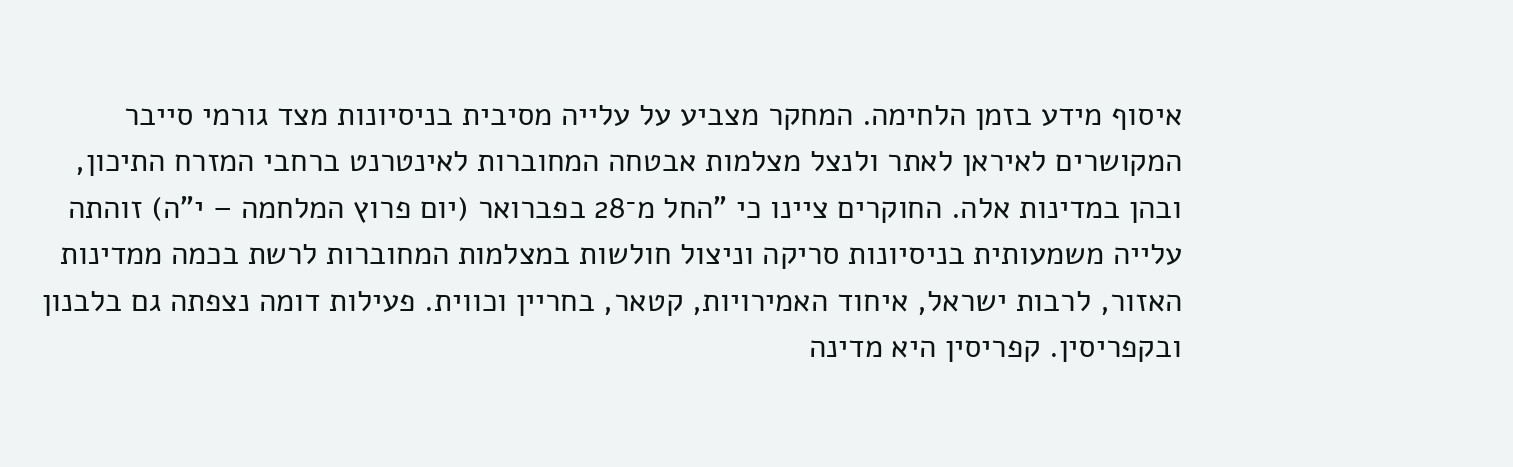איסוף מידע בזמן הלחימה. המחקר מצביע על עלייה מסיבית בניסיונות מצד גורמי סייבר המקושרים לאיראן לאתר ולנצל מצלמות אבטחה המחוברות לאינטרנט ברחבי המזרח התיכון, ובהן במדינות אלה. החוקרים ציינו כי "החל מ־28 בפברואר (יום פרוץ המלחמה – י"ה) זוהתה עלייה משמעותית בניסיונות סריקה וניצול חולשות במצלמות המחוברות לרשת בכמה ממדינות האזור, לרבות ישראל, איחוד האמירויות, קטאר, בחריין וכווית. פעילות דומה נצפתה גם בלבנון ובקפריסין. קפריסין היא מדינה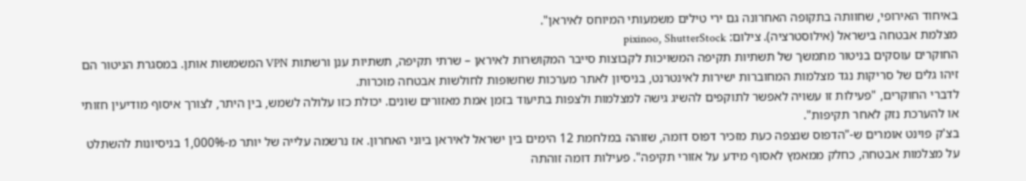באיחוד האירופי, שחוותה בתקופה האחרונה גם ירי טילים משמעותי המיוחס לאיראן".
מצלמת אבטחה בישראל (אילוסטרציה). צילום: pixinoo, ShutterStock
החוקרים עוסקים בניטור מתמשך של תשתיות תקיפה המשויכות לקבוצות סייבר המקושרות לאיראן – שרתי תקיפה, תשתיות ענן ורשתות VPN המשמשות אותן. במסגרת הניטור הם זיהו גלים של סריקות נגד מצלמות המחוברות ישירות לאינטרנט, בניסיון לאתר מערכות שחשופות לחולשות אבטחה מוכרות.
לדברי החוקרים, "פעילות זו עשויה לאפשר לתוקפים להשיג גישה למצלמות ולצפות בתיעוד בזמן אמת מאזורים שונים. יכולת כזו עלולה לשמש, בין היתר, לצורך איסוף מודיעין חזותי או להערכת נזק לאחר תקיפות".
בצ'ק פוינט אומרים ש-"הדפוס שנצפה כעת מזכיר דפוס דומה, שזוהה במלחמת 12 הימים בין ישראל לאיראן ביוני האחרון. אז נרשמה עלייה של יותר מ-1,000% בניסיונות להשתלט על מצלמות אבטחה, כחלק ממאמץ לאסוף מידע על אזורי תקיפה". פעילות דומה זוהתה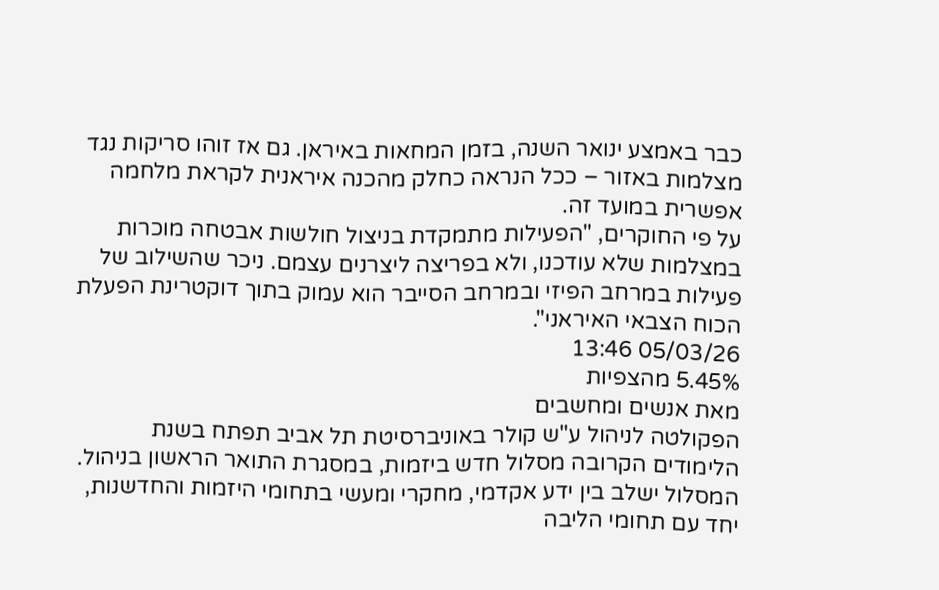כבר באמצע ינואר השנה, בזמן המחאות באיראן. גם אז זוהו סריקות נגד מצלמות באזור – ככל הנראה כחלק מהכנה איראנית לקראת מלחמה אפשרית במועד זה.
על פי החוקרים, "הפעילות מתמקדת בניצול חולשות אבטחה מוכרות במצלמות שלא עודכנו, ולא בפריצה ליצרנים עצמם. ניכר שהשילוב של פעילות במרחב הפיזי ובמרחב הסייבר הוא עמוק בתוך דוקטרינת הפעלת הכוח הצבאי האיראני".
05/03/26 13:46
5.45% מהצפיות
מאת אנשים ומחשבים
הפקולטה לניהול ע"ש קולר באוניברסיטת תל אביב תפתח בשנת הלימודים הקרובה מסלול חדש ביזמות, במסגרת התואר הראשון בניהול. המסלול ישלב בין ידע אקדמי, מחקרי ומעשי בתחומי היזמות והחדשנות, יחד עם תחומי הליבה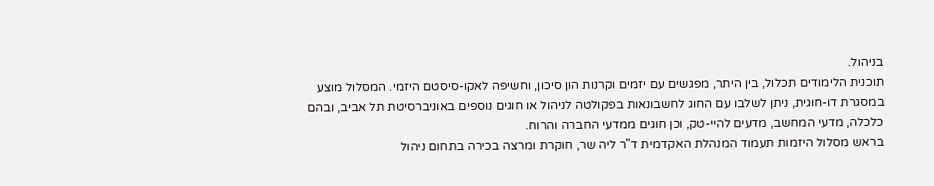בניהול.
תוכנית הלימודים תכלול, בין היתר, מפגשים עם יזמים וקרנות הון סיכון, וחשיפה לאקו-סיסטם היזמי. המסלול מוצע במסגרת דו-חוגית, ניתן לשלבו עם החוג לחשבונאות בפקולטה לניהול או חוגים נוספים באוניברסיטת תל אביב, ובהם כלכלה, מדעי המחשב, מדעים להיי-טק, וכן חוגים ממדעי החברה והרוח.
בראש מסלול היזמות תעמוד המנהלת האקדמית ד"ר ליה שר, חוקרת ומרצה בכירה בתחום ניהול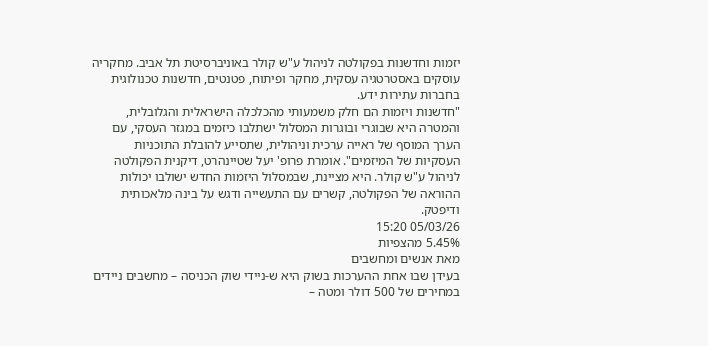יזמות וחדשנות בפקולטה לניהול ע"ש קולר באוניברסיטת תל אביב. מחקריה עוסקים באסטרטגיה עסקית, מחקר ופיתוח, פטנטים, חדשנות טכנולוגית בחברות עתירות ידע.
"חדשנות ויזמות הם חלק משמעותי מהכלכלה הישראלית והגלובלית, והמטרה היא שבוגרי ובוגרות המסלול ישתלבו כיזמים במגזר העסקי, עם הערך המוסף של ראייה ערכית וניהולית, שתסייע להובלת התוכניות העסקיות של המיזמים". אומרת פרופ' יעל שטיינהרט, דיקנית הפקולטה לניהול ע"ש קולר. היא מציינת, שבמסלול היזמות החדש ישולבו יכולות ההוראה של הפקולטה, קשרים עם התעשייה ודגש על בינה מלאכותית ודיפטק.
05/03/26 15:20
5.45% מהצפיות
מאת אנשים ומחשבים
בעידן שבו אחת ההערכות בשוק היא ש-ניידי שוק הכניסה – מחשבים ניידים במחירים של 500 דולר ומטה –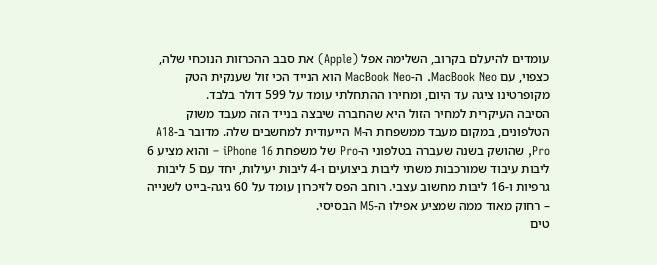עומדים להיעלם בקרוב, השלימה אפל (Apple) את סבב ההכרזות הנוכחי שלה, כצפוי, עם MacBook Neo. ה-MacBook Neo הוא הנייד הכי זול שענקית הטק מקופרטינו ציגה עד היום, ומחירו ההתחלתי עומד על 599 דולר בלבד.
הסיבה העיקרית למחיר הזול היא שהחברה שיבצה בנייד הזה מעבד משוק הטלפונים, במקום מעבד ממשפחת ה-M הייעודית למחשבים שלה. מדובר ב-A18 Pro, שהושק בשנה שעברה בטלפוני ה-Pro של משפחת iPhone 16 – והוא מציע 6 ליבות עיבוד שמורכבות משתי ליבות ביצועים ו-4 ליבות יעילות, יחד עם 5 ליבות גרפיות ו-16 ליבות מחשוב עצבי. רוחב הפס לזיכרון עומד על 60 גיגה-בייט לשנייה – רחוק מאוד ממה שמציע אפילו ה-M5 הבסיסי.
טים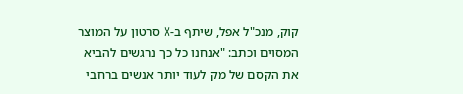קוק, מנכ"ל אפל, שיתף ב-X סרטון על המוצר המסוים וכתב: "אנחנו כל כך נרגשים להביא את הקסם של מק לעוד יותר אנשים ברחבי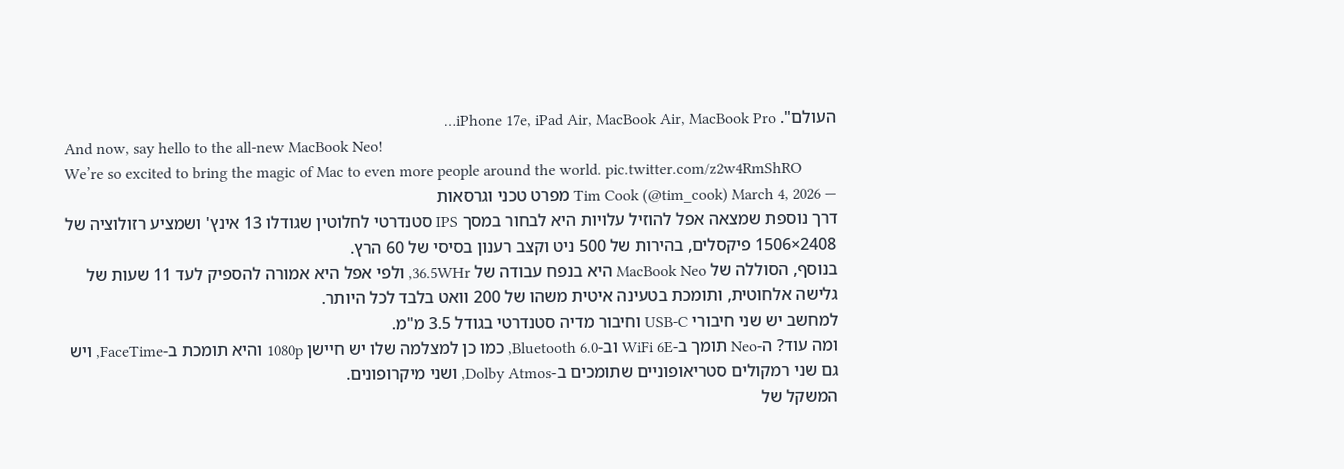העולם". iPhone 17e, iPad Air, MacBook Air, MacBook Pro…
And now, say hello to the all-new MacBook Neo!
We’re so excited to bring the magic of Mac to even more people around the world. pic.twitter.com/z2w4RmShRO
— Tim Cook (@tim_cook) March 4, 2026 מפרט טכני וגרסאות
דרך נוספת שמצאה אפל להוזיל עלויות היא לבחור במסך IPS סטנדרטי לחלוטין שגודלו 13 אינץ' ושמציע רזולוציה של 2408×1506 פיקסלים, בהירות של 500 ניט וקצב רענון בסיסי של 60 הרץ.
בנוסף, הסוללה של MacBook Neo היא בנפח עבודה של 36.5WHr, ולפי אפל היא אמורה להספיק לעד 11 שעות של גלישה אלחוטית, ותומכת בטעינה איטית משהו של 200 וואט בלבד לכל היותר.
למחשב יש שני חיבורי USB-C וחיבור מדיה סטנדרטי בגודל 3.5 מ"מ.
ומה עוד? ה-Neo תומך ב-WiFi 6E וב-Bluetooth 6.0, כמו כן למצלמה שלו יש חיישן 1080p והיא תומכת ב-FaceTime, ויש גם שני רמקולים סטריאופוניים שתומכים ב-Dolby Atmos, ושני מיקרופונים.
המשקל של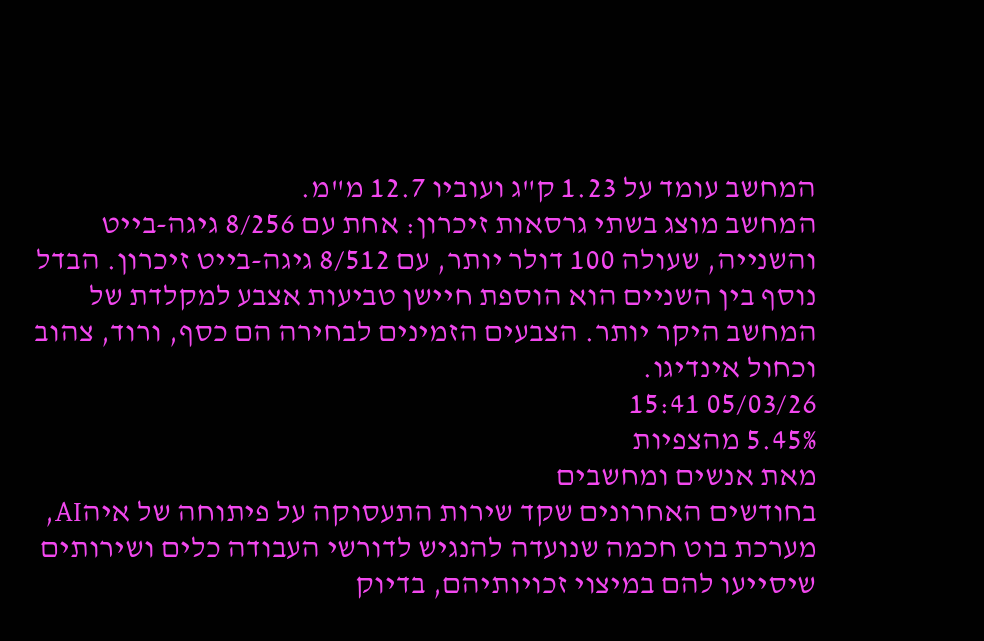המחשב עומד על 1.23 ק"ג ועוביו 12.7 מ"מ.
המחשב מוצג בשתי גרסאות זיכרון: אחת עם 8/256 גיגה-בייט והשנייה, שעולה 100 דולר יותר, עם 8/512 גיגה-בייט זיכרון. הבדל נוסף בין השניים הוא הוספת חיישן טביעות אצבע למקלדת של המחשב היקר יותר. הצבעים הזמינים לבחירה הם כסף, ורוד, צהוב וכחול אינדיגו.
05/03/26 15:41
5.45% מהצפיות
מאת אנשים ומחשבים
בחודשים האחרונים שקד שירות התעסוקה על פיתוחה של איהAI, מערכת בוט חכמה שנועדה להנגיש לדורשי העבודה כלים ושירותים שיסייעו להם במיצוי זכויותיהם, בדיוק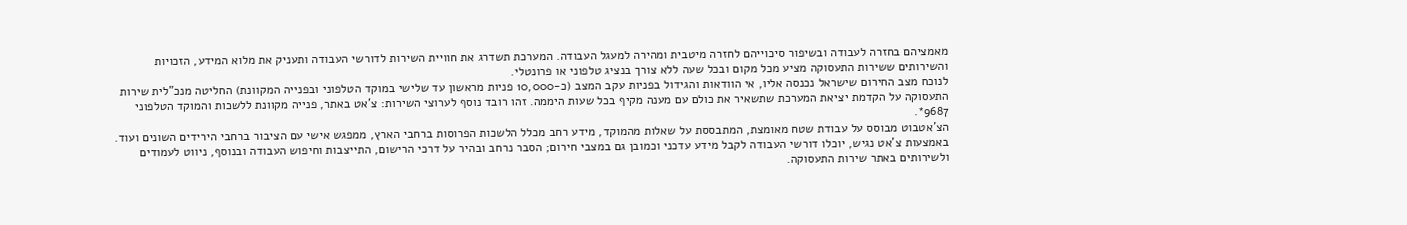מאמציהם בחזרה לעבודה ובשיפור סיכוייהם לחזרה מיטבית ומהירה למעגל העבודה. המערכת תשדרג את חוויית השירות לדורשי העבודה ותעניק את מלוא המידע, הזכויות והשירותים ששירות התעסוקה מציע מכל מקום ובכל שעה ללא צורך בנציג טלפוני או פרונטלי.
לנוכח מצב החירום שישראל נכנסה אליו, אי הוודאות והגידול בפניות עקב המצב (כ-10,000 פניות מראשון עד שלישי במוקד הטלפוני ובפנייה המקוונת) החליטה מנכ"לית שירות התעסוקה על הקדמת יציאת המערכת שתשאיר את כולם עם מענה מקיף בכל שעות היממה. זהו רובד נוסף לערוצי השירות: צ'אט באתר, פנייה מקוונת ללשכות והמוקד הטלפוני 9687*.
הצ'אטבוט מבוסס על עבודת שטח מאומצת, המתבססת על שאלות מהמוקד, מידע רחב מכלל הלשכות הפרוסות ברחבי הארץ, ממפגש אישי עם הציבור ברחבי הירידים השונים ועוד. באמצעות צ'אט נגיש, יוכלו דורשי העבודה לקבל מידע עדכני וכמובן גם במצבי חירום; הסבר נרחב ובהיר על דרכי הרישום, התייצבות וחיפוש העבודה ובנוסף, ניווט לעמודים ולשירותים באתר שירות התעסוקה.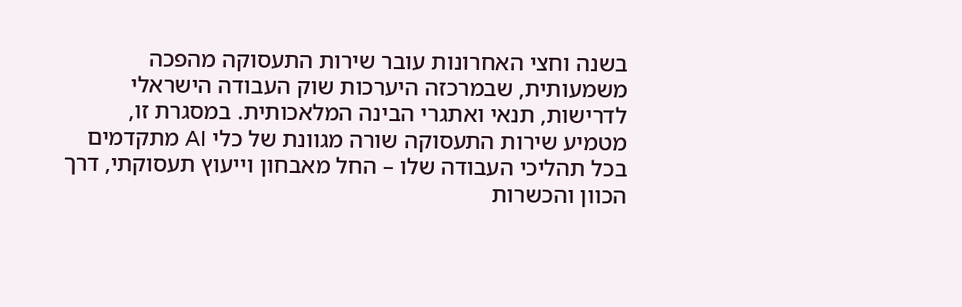בשנה וחצי האחרונות עובר שירות התעסוקה מהפכה משמעותית, שבמרכזה היערכות שוק העבודה הישראלי לדרישות, תנאי ואתגרי הבינה המלאכותית. במסגרת זו, מטמיע שירות התעסוקה שורה מגוונת של כלי AI מתקדמים בכל תהליכי העבודה שלו – החל מאבחון וייעוץ תעסוקתי, דרך הכוון והכשרות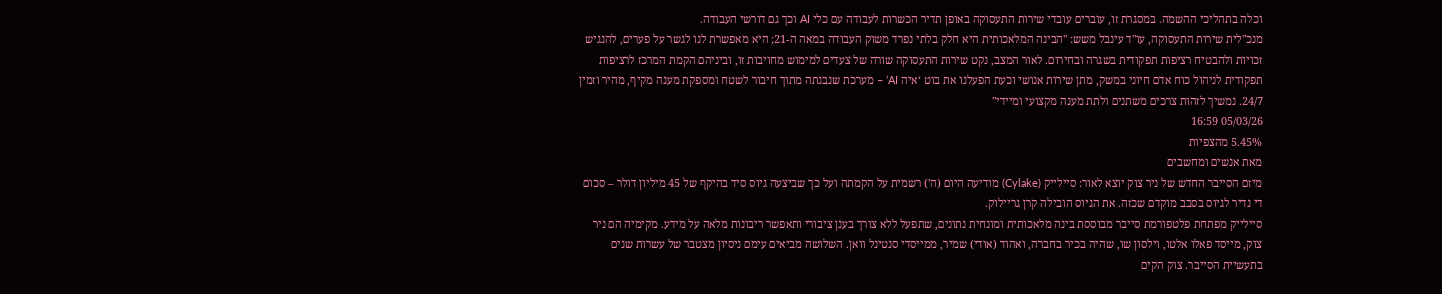וכלה בתהליכי ההשמה. במסגרת זו, עוברים עובדי שירות התעסוקה באופן תדיר הכשרות לעבודה עם כלי AI וכך גם דורשי העבודה.
מנכ"לית שירות התעסוקה, עו"ד עינבל משש: "הבינה המלאכותית היא חלק בלתי נפרד משוק העבודה במאה ה-21; היא מאפשרת לנו לגשר על פערים, להנגיש זכויות ולהבטיח רציפות תפקודית בשגרה ובחירום. לאור המצב, נקט שירות התעסוקה שורה של צעדים למימוש מחויבות זו, וביניהם הקמת המרכז לרציפות תפקודית לניהול כוח אדם חיוני במשק, מתן שירות אנושי וכעת הפעלנו את בוט ‘איה AI’ – מערכת שנבנתה מתוך חיבור לשטח ומספקת מענה מקיף, מהיר וזמין 24/7. נמשיך לזהות צרכים משתנים ולתת מענה מקצועי ומיידי"
05/03/26 16:59
5.45% מהצפיות
מאת אנשים ומחשבים
מיזם הסייבר החדש של ניר צוק יוצא לאור: סיילייק (Cylake) מודיעה היום (ה') רשמית על הקמתה ועל כך שביצעה גיוס סיד בהיקף של 45 מיליון דולר – סכום די נדיר לגיוס בסבב מוקדם שכזה. את הגיוס הובילה קרן גריילוק.
סיילייק מפתחת פלטפורמת סייבר מבוססת בינה מלאכותית ומונחית נתונים, שתפעל ללא צורך בענן ציבורי ותאפשר ריבונות מלאה על מידע. מקימיה הם ניר צוק, מייסד פאלו אלטו, וילסון שו, שהיה בכיר בחברה, ואהוד (אודי) שמיר, ממייסדי סנטינל וואן. השלושה מביאים עימם ניסיון מצטבר של עשרות שנים בתעשיית הסייבר. צוק הקים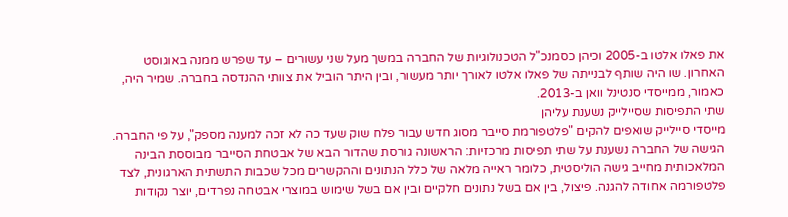את פאלו אלטו ב-2005 וכיהן כסמנכ"ל הטכנולוגיות של החברה במשך מעל שני עשורים – עד שפרש ממנה באוגוסט האחרון. שו היה שותף לבנייתה של פאלו אלטו לאורך יותר מעשור, ובין היתר הוביל את צוותי ההנדסה בחברה. שמיר היה, כאמור, ממייסדי סנטינל וואן ב-2013.
שתי התפיסות שסיילייק נשענת עליהן
מייסדי סיילייק שואפים להקים "פלטפורמת סייבר מסוג חדש עבור פלח שוק שעד כה לא זכה למענה מספק", על פי החברה.
הגישה של החברה נשענת על שתי תפיסות מרכזיות: הראשונה גורסת שהדור הבא של אבטחת הסייבר מבוססת הבינה המלאכותית מחייב גישה הוליסטית, כלומר ראייה מלאה של כלל הנתונים וההקשרים מכל שכבות התשתית הארגונית, לצד פלטפורמה אחודה להגנה. פיצול, בין אם בשל נתונים חלקיים ובין אם בשל שימוש במוצרי אבטחה נפרדים, יוצר נקודות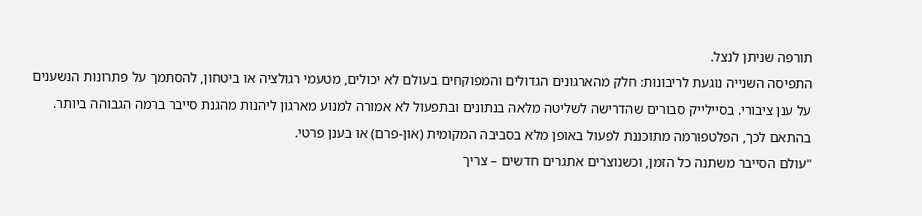תורפה שניתן לנצל.
התפיסה השנייה נוגעת לריבונות: חלק מהארגונים הגדולים והמפוקחים בעולם לא יכולים, מטעמי רגולציה או ביטחון, להסתמך על פתרונות הנשענים על ענן ציבורי. בסיילייק סבורים שהדרישה לשליטה מלאה בנתונים ובתפעול לא אמורה למנוע מארגון ליהנות מהגנת סייבר ברמה הגבוהה ביותר. בהתאם לכך, הפלטפורמה מתוכננת לפעול באופן מלא בסביבה המקומית (און-פרם) או בענן פרטי.
"עולם הסייבר משתנה כל הזמן, וכשנוצרים אתגרים חדשים – צריך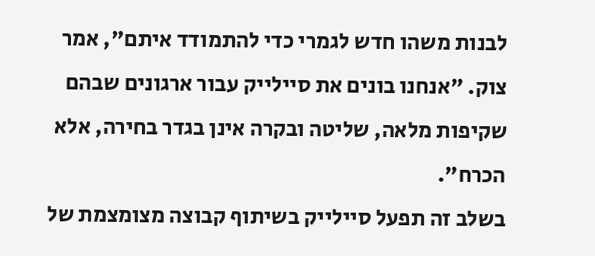לבנות משהו חדש לגמרי כדי להתמודד איתם", אמר צוק. "אנחנו בונים את סיילייק עבור ארגונים שבהם שקיפות מלאה, שליטה ובקרה אינן בגדר בחירה, אלא הכרח".
בשלב זה תפעל סיילייק בשיתוף קבוצה מצומצמת של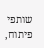שותפי פיתוח,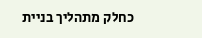כחלק מתהליך בניית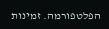הפלטפורמה. זמינות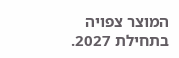המוצר צפויה בתחילת 2027.